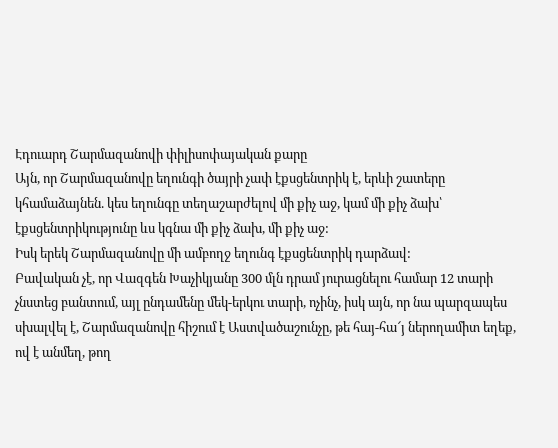Էդուարդ Շարմազանովի փիլիսոփայական քարը
Այն, որ Շարմազանովը եղունգի ծայրի չափ էքսցենտրիկ է, երևի շատերը կհամաձայնեն. կես եղունգը տեղաշարժելով մի քիչ աջ, կամ մի քիչ ձախ՝ էքսցենտրիկությունը ևս կգնա մի քիչ ձախ, մի քիչ աջ:
Իսկ երեկ Շարմազանովը մի ամբողջ եղունգ էքսցենտրիկ դարձավ:
Բավական չէ, որ Վազգեն Խաչիկյանը 300 մլն դրամ յուրացնելու համար 12 տարի չնստեց բանտում, այլ ընդամենը մեկ-երկու տարի, ոչինչ, իսկ այն, որ նա պարզապես սխալվել է, Շարմազանովը հիշում է Աստվածաշունչը, թե հայ-հա՜յ ներողամիտ եղեք, ով է անմեղ, թող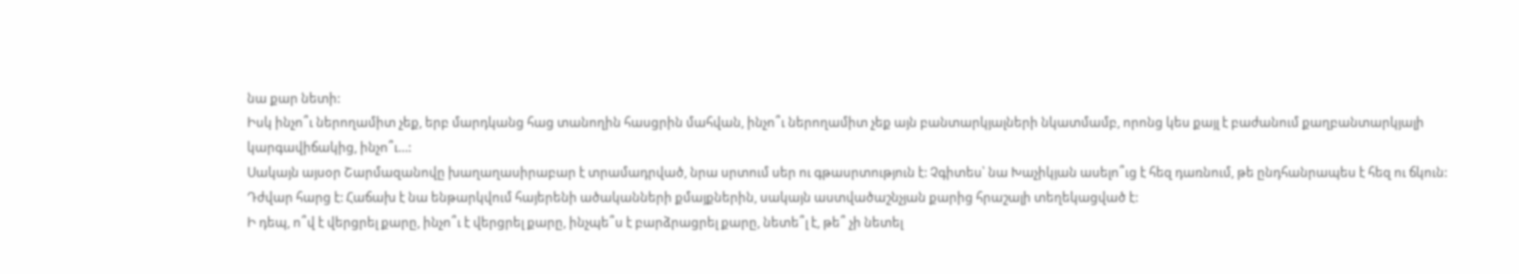նա քար նետի:
Իսկ ինչո՞ւ ներողամիտ չեք, երբ մարդկանց հաց տանողին հասցրին մահվան, ինչո՞ւ ներողամիտ չեք այն բանտարկյալների նկատմամբ, որոնց կես քայլ է բաժանում քաղբանտարկյալի կարգավիճակից, ինչո՞ւ…:
Սակայն այսօր Շարմազանովը խաղաղասիրաբար է տրամադրված, նրա սրտում սեր ու գթասրտություն է: Չգիտես՝ նա Խաչիկյան ասելո՞ւց է հեզ դառնում, թե ընդհանրապես է հեզ ու ճկուն: Դժվար հարց է: Հաճախ է նա ենթարկվում հայերենի ածականների քմայքներին, սակայն աստվածաշնչյան քարից հրաշալի տեղեկացված է:
Ի դեպ, ո՞վ է վերցրել քարը, ինչո՞ւ է վերցրել քարը, ինչպե՞ս է բարձրացրել քարը, նետե՞լ է, թե՞ չի նետել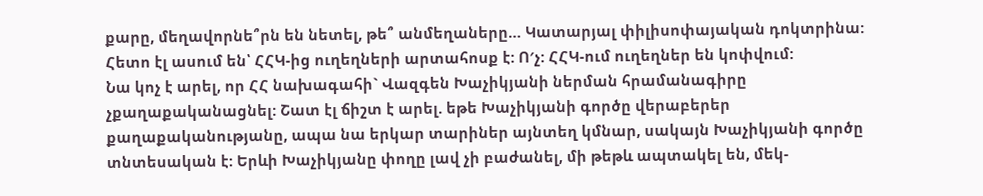քարը, մեղավորնե՞րն են նետել, թե՞ անմեղաները… Կատարյալ փիլիսոփայական դոկտրինա:
Հետո էլ ասում են՝ ՀՀԿ-ից ուղեղների արտահոսք է: Ո′չ: ՀՀԿ-ում ուղեղներ են կոփվում:
Նա կոչ է արել, որ ՀՀ նախագահի` Վազգեն Խաչիկյանի ներման հրամանագիրը չքաղաքականացնել: Շատ էլ ճիշտ է արել. եթե Խաչիկյանի գործը վերաբերեր քաղաքականությանը, ապա նա երկար տարիներ այնտեղ կմնար, սակայն Խաչիկյանի գործը տնտեսական է: Երևի Խաչիկյանը փողը լավ չի բաժանել, մի թեթև ապտակել են, մեկ-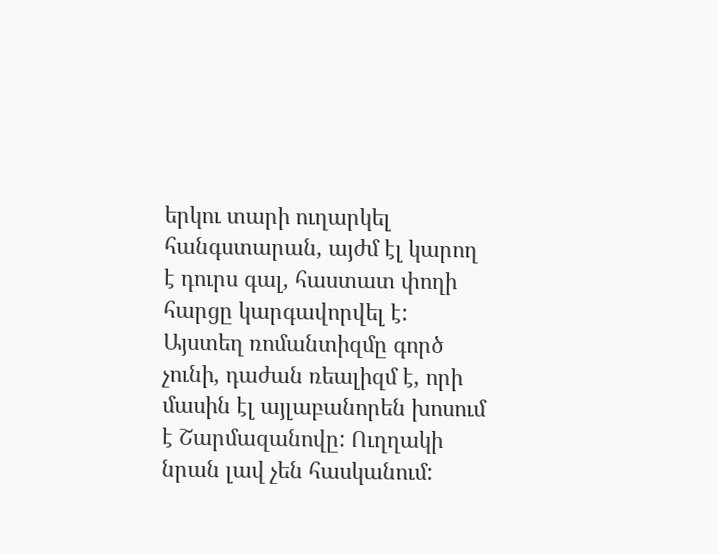երկու տարի ուղարկել հանգստարան, այժմ էլ կարող է դուրս գալ, հաստատ փողի հարցը կարգավորվել է: Այստեղ ռոմանտիզմը գործ չունի, դաժան ռեալիզմ է, որի մասին էլ այլաբանորեն խոսում է Շարմազանովը: Ուղղակի նրան լավ չեն հասկանում: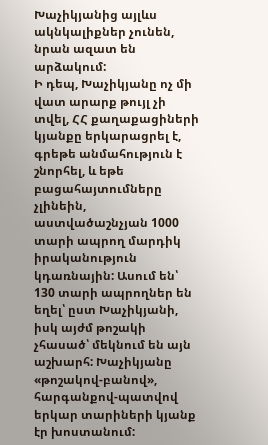Խաչիկյանից այլևս ակնկալիքներ չունեն, նրան ազատ են արձակում:
Ի դեպ, Խաչիկյանը ոչ մի վատ արարք թույլ չի տվել, ՀՀ քաղաքացիների կյանքը երկարացրել է, գրեթե անմահություն է շնորհել, և եթե բացահայտումները չլինեին, աստվածաշնչյան 1000 տարի ապրող մարդիկ իրականություն կդառնային: Ասում են՝ 130 տարի ապրողներ են եղել՝ ըստ Խաչիկյանի, իսկ այժմ թոշակի չհասած՝ մեկնում են այն աշխարհ: Խաչիկյանը «թոշակով-բանով», հարգանքով-պատվով երկար տարիների կյանք էր խոստանում: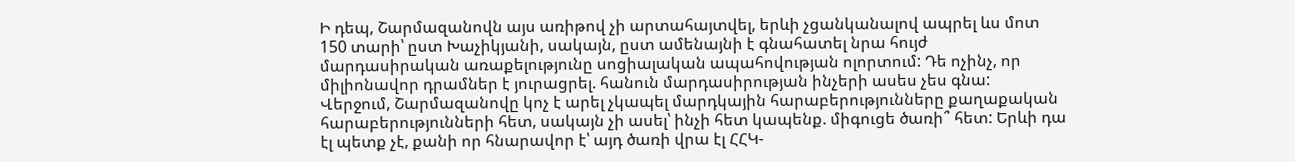Ի դեպ, Շարմազանովն այս առիթով չի արտահայտվել, երևի չցանկանալով ապրել ևս մոտ 150 տարի՝ ըստ Խաչիկյանի, սակայն, ըստ ամենայնի է գնահատել նրա հույժ մարդասիրական առաքելությունը սոցիալական ապահովության ոլորտում: Դե ոչինչ, որ միլիոնավոր դրամներ է յուրացրել. հանուն մարդասիրության ինչերի ասես չես գնա:
Վերջում, Շարմազանովը կոչ է արել չկապել մարդկային հարաբերությունները քաղաքական հարաբերությունների հետ, սակայն չի ասել՝ ինչի հետ կապենք. միգուցե ծառի՞ հետ: Երևի դա էլ պետք չէ, քանի որ հնարավոր է՝ այդ ծառի վրա էլ ՀՀԿ-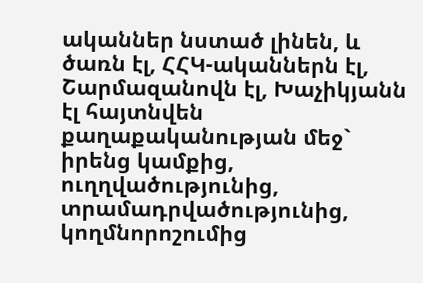ականներ նստած լինեն, և ծառն էլ, ՀՀԿ-ականներն էլ, Շարմազանովն էլ, Խաչիկյանն էլ հայտնվեն քաղաքականության մեջ` իրենց կամքից, ուղղվածությունից, տրամադրվածությունից, կողմնորոշումից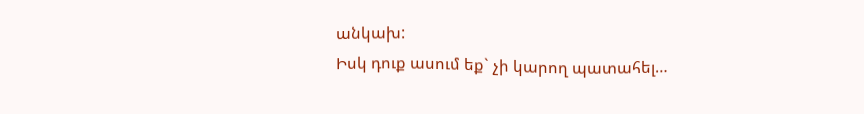անկախ:
Իսկ դուք ասում եք` չի կարող պատահել…